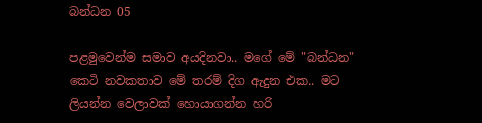බන්ධන 05

පළමුවෙන්ම සමාව අයදිනවා.. මගේ මේ "බන්ධන" කෙටි නවකතාව මේ තරම් දිග ඇදුන එක.. මට ලියන්න වෙලාවක් හොයාගන්න හරි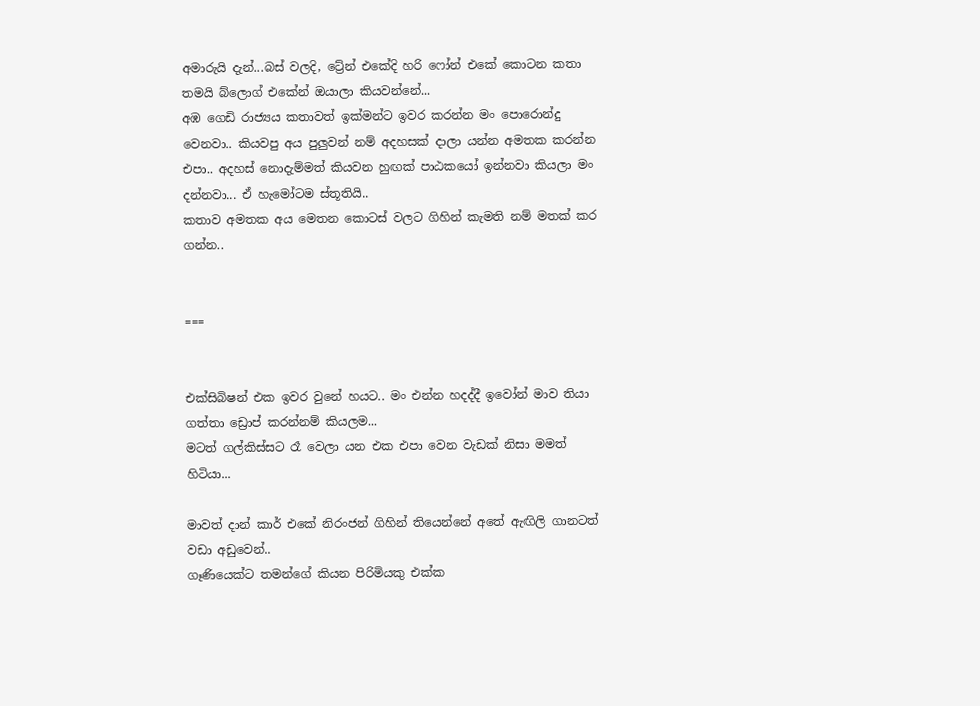අමාරුයි දැන්...බස් වලදි, ට්‍රේන් එකේදි හරි ෆෝන් එකේ කොටන කතා තමයි බ්ලොග් එකේන් ඔයාලා කියවන්නේ...
අඹ ගෙඩි රාජ්‍යය කතාවත් ඉක්මන්ට ඉවර කරන්න මං පොරොන්දු වෙනවා.. කියවපු අය පුලුවන් නම් අදහසක් දාලා යන්න අමතක කරන්න එපා.. අදහස් නොදැම්මත් කියවන හුඟක් පාඨකයෝ ඉන්නවා කියලා මං දන්නවා... ඒ හැමෝටම ස්තූතියි..
කතාව අමතක අය මෙතන කොටස් වලට ගිහින් කැමති නම් මතක් කර ගන්න..


===


එක්සිබිෂන් එක ඉවර වුනේ හයට.. මං එන්න හදද්දී ඉවෝන් මාව තියා ගත්තා ඩ්‍රොප් කරන්නම් කියලම...
මටත් ගල්කිස්සට රෑ වෙලා යන එක එපා වෙන වැඩක් නිසා මමත් හිටියා...

මාවත් දාන් කාර් එකේ නිරංජන් ගිහින් තියෙන්නේ අතේ ඇඟිලි ගානටත් වඩා අඩුවෙන්..
ගෑණියෙක්ට තමන්ගේ කියන පිරිමියකු එක්ක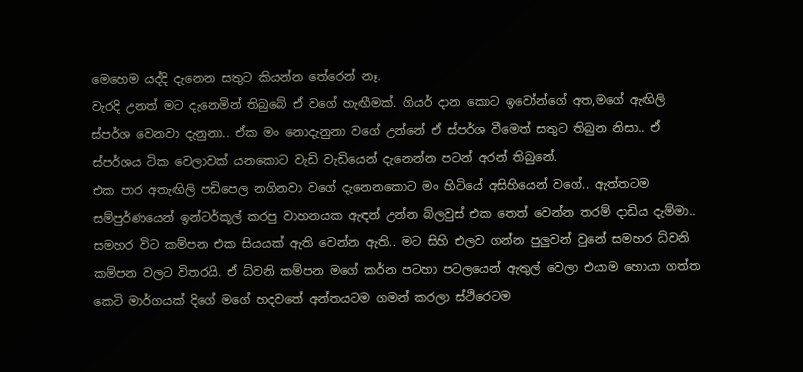මෙහෙම යද්දි දැනෙන සතුට කියන්න තේරෙන් නෑ.
වැරදි උනත් මට දැනෙමින් තිබුබේ ඒ වගේ හැඟීමක්. ගියර් දාන කොට ඉවෝන්ගේ අත,මගේ ඇඟිලි ස්පර්ශ වෙනවා දැනුනා.. ඒක මං නොදැනුනා වගේ උන්නේ ඒ ස්පර්ශ වීමෙත් සතුට තිබුන නිසා.. ඒ ස්පර්ශය ටික වෙලාවක් යනකොට වැඩි වැඩියෙන් දැනෙන්න පටන් අරන් තිබුනේ.
එක පාර අතැඟිලි පඩිපෙල නගිනවා වගේ දැනෙනකොට මං හිටියේ අසිහියෙන් වගේ.. ඇත්තටම සම්පුර්ණයෙන් ඉන්ටර්කූල් කරපු වාහනයක ඇඳන් උන්න බ්ලවුස් එක තෙත් වෙන්න තරම් දාඩිය දැම්මා.. සමහර විට කම්පන එක සියයක් ඇති වෙන්න ඇති.. මට සිහි එලව ගන්න පුලුවන් වුනේ සමහර ධ්වනි කම්පන වලට විතරයි. ඒ ධ්වනි කම්පන මගේ කර්න පටහා පටලයෙන් ඇතුල් වෙලා එයාම හොයා ගත්ත කෙටි මාර්ගයක් දිගේ මගේ හදවතේ අන්තයටම ගමන් කරලා ස්ථිරෙටම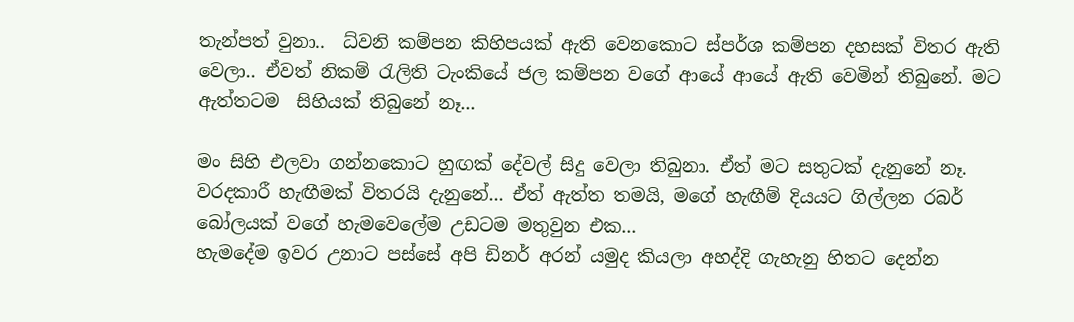තැන්පත් වුනා..  ධ්වනි කම්පන කිහිපයක් ඇති වෙනකොට ස්පර්ශ කම්පන දහසක් විතර ඇති වෙලා.. ඒවත් නිකම් රැලිති ටැංකියේ ජල කම්පන වගේ ආයේ ආයේ ඇති වෙමින් තිබුනේ. මට ඇත්තටම  සිහියක් තිබුනේ නෑ...

මං සිහි එලවා ගන්නකොට හුඟක් දේවල් සිදු වෙලා තිබුනා. ඒත් මට සතුටක් දැනුනේ නෑ. වරදකාරී හැඟීමක් විතරයි දැනුනේ... ඒත් ඇත්ත තමයි, මගේ හැඟීම් දියයට ගිල්ලන රබර් බෝලයක් වගේ හැමවෙලේම උඩටම මතුවුන එක...
හැමදේම ඉවර උනාට පස්සේ අපි ඩිනර් අරන් යමුද කියලා අහද්දි ගැහැනු හිතට දෙන්න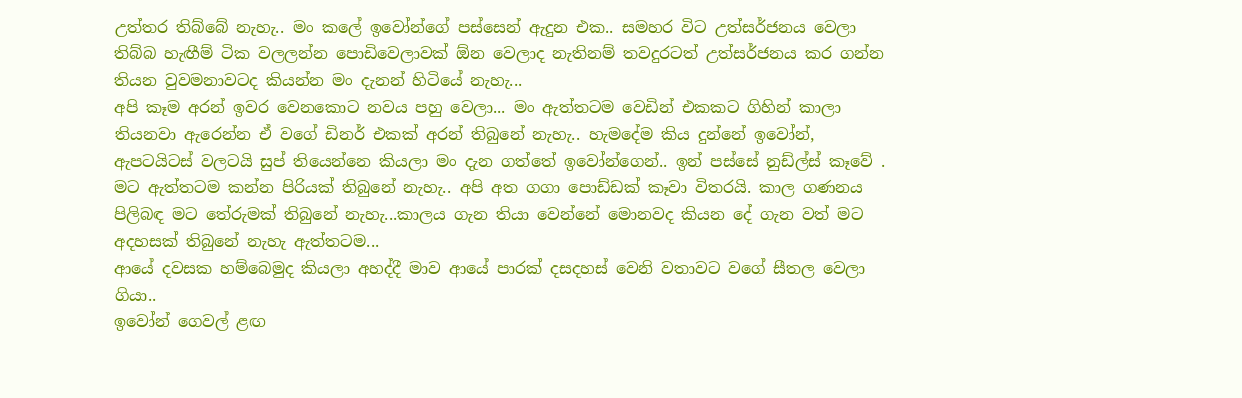උත්තර තිබ්බේ නැහැ.. මං කලේ ඉවෝන්ගේ පස්සෙන් ඇදුන එක.. සමහර විට උත්සර්ජනය වෙලා තිබ්බ හැඟීම් ටික වලලන්න පොඩිවෙලාවක් ඕන වෙලාද නැතිනම් තවදුරටත් උත්සර්ජනය කර ගන්න තියන වුවමනාවටද කියන්න මං දැනන් හිටියේ නැහැ...
අපි කෑම අරන් ඉවර වෙනකොට නවය පහු වෙලා... මං ඇත්තටම වෙඩින් එකකට ගිහින් කාලා තියනවා ඇරෙන්න ඒ වගේ ඩිනර් එකක් අරන් තිබුනේ නැහැ.. හැමදේම කිය දුන්නේ ඉවෝන්, ඇපටයිටස් වලටයි සුප් තියෙන්නෙ කියලා මං දැන ගත්තේ ඉවෝන්ගෙන්.. ඉන් පස්සේ නුඩ්ල්ස් කෑවේ . මට ඇත්තටම කන්න පිරියක් තිබුනේ නැහැ.. අපි අත ගගා පොඩ්ඩක් කෑවා විතරයි. කාල ගණනය පිලිබඳ මට තේරුමක් තිබුනේ නැහැ...කාලය ගැන තියා වෙන්නේ මොනවද කියන දේ ගැන වත් මට අදහසක් තිබුනේ නැහැ ඇත්තටම...
ආයේ දවසක හම්බෙමුද කියලා අහද්දී මාව ආයේ පාරක් දසදහස් වෙනි වතාවට වගේ සීතල වෙලා ගියා..
ඉවෝන් ගෙවල් ළඟ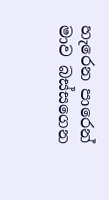හැරෙන පාරෙන් මාව බස්සගෙන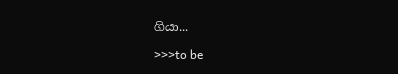ගියා...

>>>to be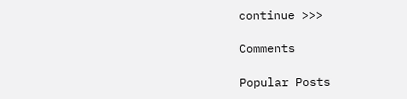continue >>>

Comments

Popular Posts